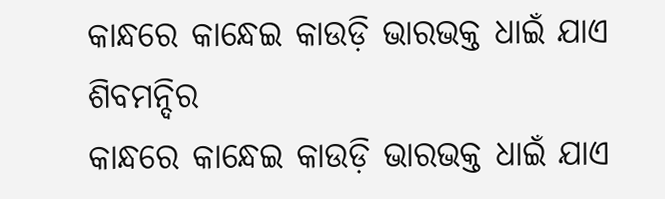କାନ୍ଧରେ କାନ୍ଧେଇ କାଉଡ଼ି ଭାରଭକ୍ତ ଧାଇଁ ଯାଏ ଶିବମନ୍ଦିର
କାନ୍ଧରେ କାନ୍ଧେଇ କାଉଡ଼ି ଭାରଭକ୍ତ ଧାଇଁ ଯାଏ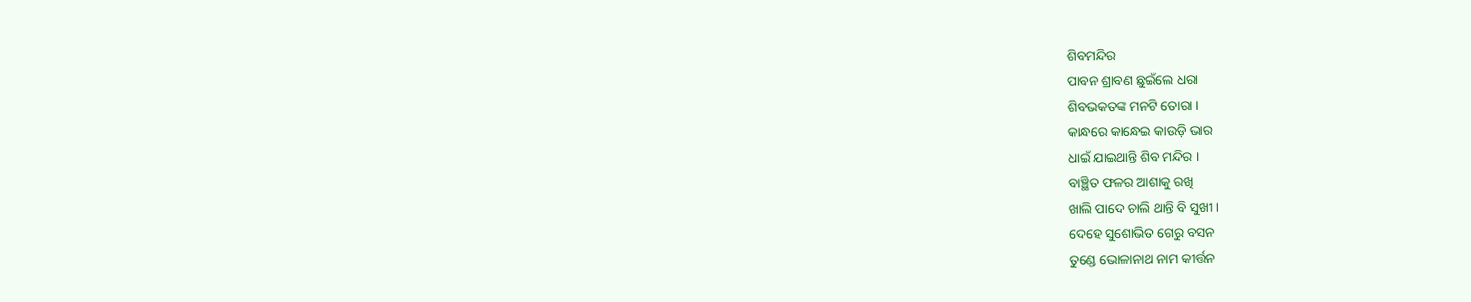ଶିବମନ୍ଦିର
ପାବନ ଶ୍ରାବଣ ଛୁଇଁଲେ ଧରା
ଶିବଭକତଙ୍କ ମନଟି ତୋରା ।
କାନ୍ଧରେ କାନ୍ଧେଇ କାଉଡ଼ି ଭାର
ଧାଇଁ ଯାଇଥାନ୍ତି ଶିବ ମନ୍ଦିର ।
ବାଞ୍ଛିତ ଫଳର ଆଶାକୁ ରଖି
ଖାଲି ପାଦେ ଚାଲି ଥାନ୍ତି ବି ସୁଖୀ ।
ଦେହେ ସୁଶୋଭିତ ଗେରୁ ବସନ
ତୁଣ୍ଡେ ଭୋଳାନାଥ ନାମ କୀର୍ତ୍ତନ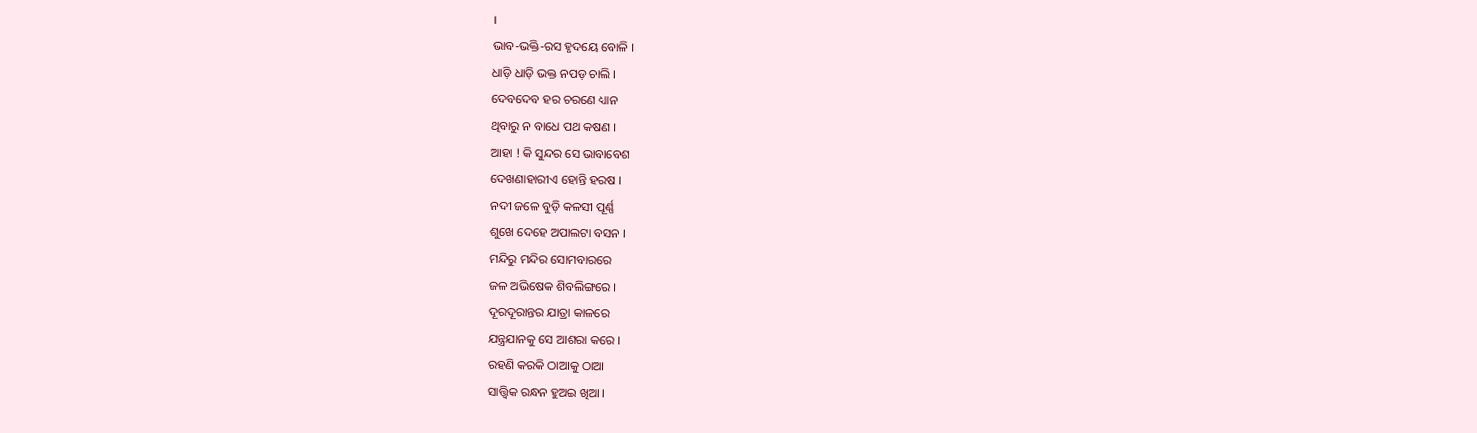।
ଭାବ-ଭକ୍ତି-ରସ ହୃଦୟେ ବୋଳି ।
ଧାଡ଼ି ଧାଡ଼ି ଭକ୍ତ ନପଡ଼ ଚାଲି ।
ଦେବଦେବ ହର ଚରଣେ ଧ୍ୟାନ
ଥିବାରୁ ନ ବାଧେ ପଥ କଷଣ ।
ଆହା ! କି ସୁନ୍ଦର ସେ ଭାବାବେଶ
ଦେଖଣାହାରୀଏ ହୋନ୍ତି ହରଷ ।
ନଦୀ ଜଳେ ବୁଡ଼ି କଳସୀ ପୂର୍ଣ୍ଣ
ଶୁଖେ ଦେହେ ଅପାଲଟା ବସନ ।
ମନ୍ଦିରୁ ମନ୍ଦିର ସୋମବାରରେ
ଜଳ ଅଭିଷେକ ଶିବଲିଙ୍ଗରେ ।
ଦୂରଦୂରାନ୍ତର ଯାତ୍ରା କାଳରେ
ଯନ୍ତ୍ରଯାନକୁ ସେ ଆଶରା କରେ ।
ରହଣି କରକି ଠାଆକୁ ଠାଆ
ସାତ୍ତ୍ୱିକ ରନ୍ଧନ ହୁଅଇ ଖିଆ ।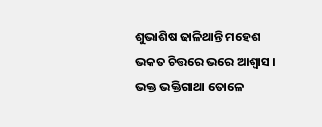ଶୁଭାଶିଷ ଢାଳିଥାନ୍ତି ମହେଶ
ଭକତ ଚିତ୍ତରେ ଭରେ ଆଶ୍ବାସ ।
ଭକ୍ତ ଭକ୍ତିଗାଥା ତୋଳେ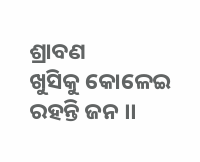ଶ୍ରାବଣ
ଖୁସିକୁ କୋଳେଇ ରହନ୍ତି ଜନ ।।